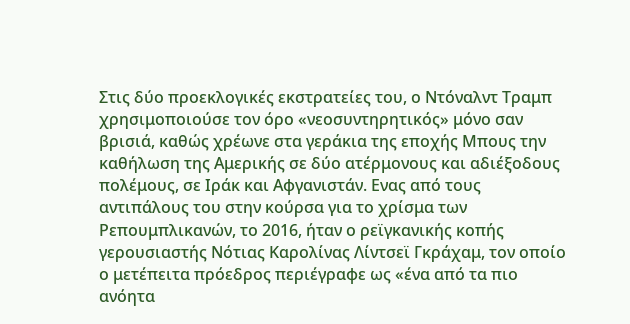Στις δύο προεκλογικές εκστρατείες του, ο Ντόναλντ Τραμπ χρησιμοποιούσε τον όρο «νεοσυντηρητικός» μόνο σαν βρισιά, καθώς χρέωνε στα γεράκια της εποχής Μπους την καθήλωση της Αμερικής σε δύο ατέρμονους και αδιέξοδους πολέμους, σε Ιράκ και Αφγανιστάν. Eνας από τους αντιπάλους του στην κούρσα για το χρίσμα των Ρεπουμπλικανών, το 2016, ήταν ο ρεϊγκανικής κοπής γερουσιαστής Νότιας Καρολίνας Λίντσεϊ Γκράχαμ, τον οποίο ο μετέπειτα πρόεδρος περιέγραφε ως «ένα από τα πιο ανόητα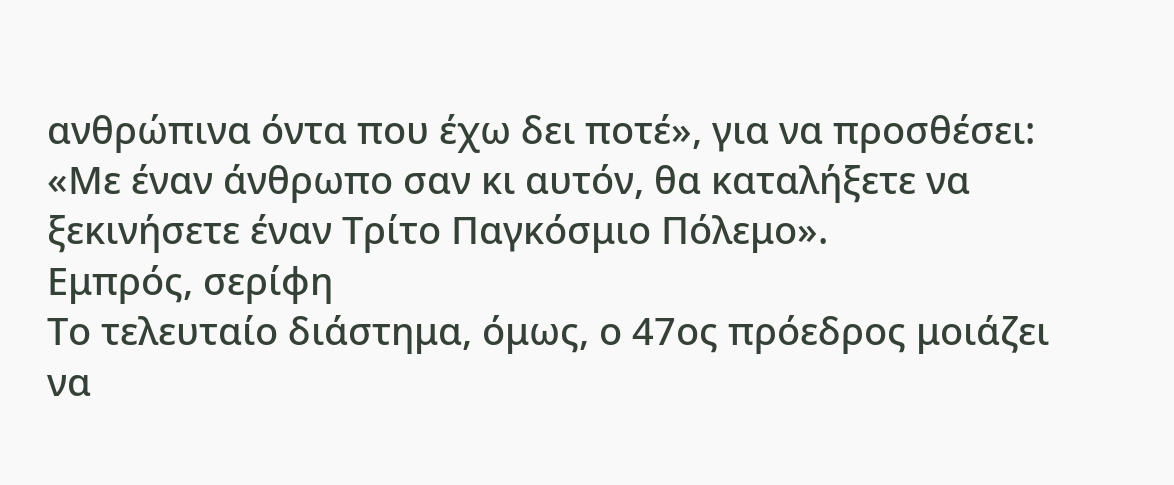ανθρώπινα όντα που έχω δει ποτέ», για να προσθέσει: «Με έναν άνθρωπο σαν κι αυτόν, θα καταλήξετε να ξεκινήσετε έναν Τρίτο Παγκόσμιο Πόλεμο».
Εμπρός, σερίφη
Το τελευταίο διάστημα, όμως, ο 47ος πρόεδρος μοιάζει να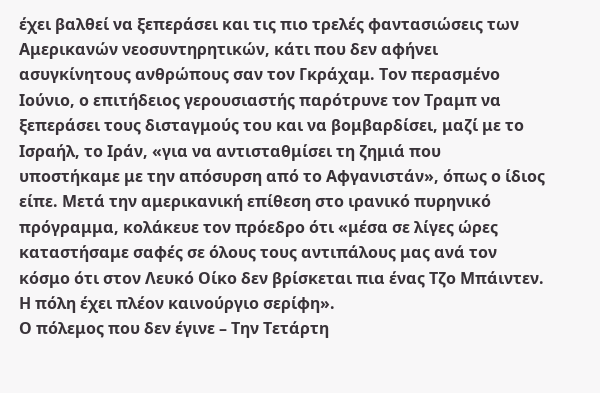έχει βαλθεί να ξεπεράσει και τις πιο τρελές φαντασιώσεις των Αμερικανών νεοσυντηρητικών, κάτι που δεν αφήνει ασυγκίνητους ανθρώπους σαν τον Γκράχαμ. Τον περασμένο Ιούνιο, ο επιτήδειος γερουσιαστής παρότρυνε τον Τραμπ να ξεπεράσει τους δισταγμούς του και να βομβαρδίσει, μαζί με το Ισραήλ, το Ιράν, «για να αντισταθμίσει τη ζημιά που υποστήκαμε με την απόσυρση από το Αφγανιστάν», όπως ο ίδιος είπε. Μετά την αμερικανική επίθεση στο ιρανικό πυρηνικό πρόγραμμα, κολάκευε τον πρόεδρο ότι «μέσα σε λίγες ώρες καταστήσαμε σαφές σε όλους τους αντιπάλους μας ανά τον κόσμο ότι στον Λευκό Οίκο δεν βρίσκεται πια ένας Τζο Μπάιντεν. Η πόλη έχει πλέον καινούργιο σερίφη».
Ο πόλεμος που δεν έγινε – Την Τετάρτη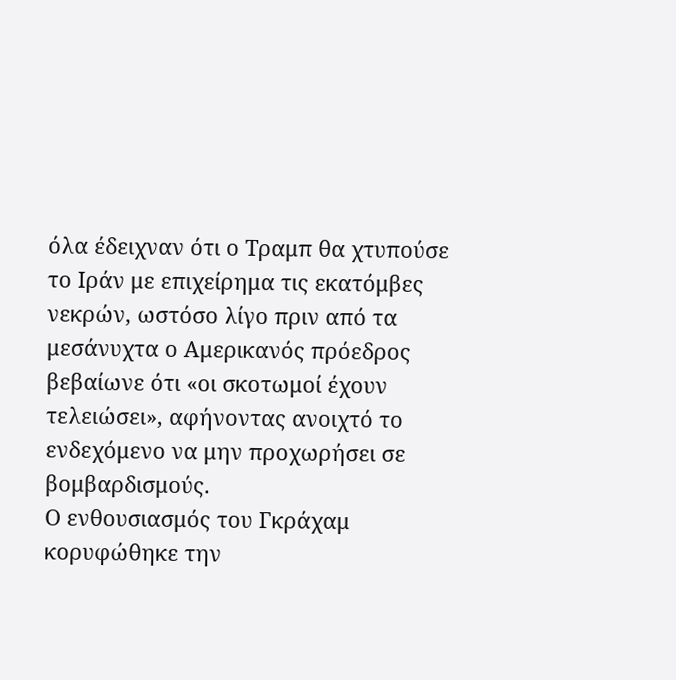όλα έδειχναν ότι ο Τραμπ θα χτυπούσε το Ιράν με επιχείρημα τις εκατόμβες νεκρών, ωστόσο λίγο πριν από τα μεσάνυχτα ο Αμερικανός πρόεδρος βεβαίωνε ότι «οι σκοτωμοί έχουν τελειώσει», αφήνοντας ανοιχτό το ενδεχόμενο να μην προχωρήσει σε βομβαρδισμούς.
Ο ενθουσιασμός του Γκράχαμ κορυφώθηκε την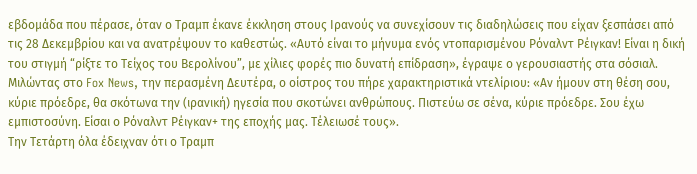εβδομάδα που πέρασε, όταν ο Τραμπ έκανε έκκληση στους Ιρανούς να συνεχίσουν τις διαδηλώσεις που είχαν ξεσπάσει από τις 28 Δεκεμβρίου και να ανατρέψουν το καθεστώς. «Αυτό είναι το μήνυμα ενός ντοπαρισμένου Ρόναλντ Ρέιγκαν! Είναι η δική του στιγμή “ρίξτε το Τείχος του Βερολίνου”, με χίλιες φορές πιο δυνατή επίδραση», έγραψε ο γερουσιαστής στα σόσιαλ. Μιλώντας στο Fox News, την περασμένη Δευτέρα, ο οίστρος του πήρε χαρακτηριστικά ντελίριου: «Αν ήμουν στη θέση σου, κύριε πρόεδρε, θα σκότωνα την (ιρανική) ηγεσία που σκοτώνει ανθρώπους. Πιστεύω σε σένα, κύριε πρόεδρε. Σου έχω εμπιστοσύνη. Είσαι ο Ρόναλντ Ρέιγκαν+ της εποχής μας. Τέλειωσέ τους».
Την Τετάρτη όλα έδειχναν ότι ο Τραμπ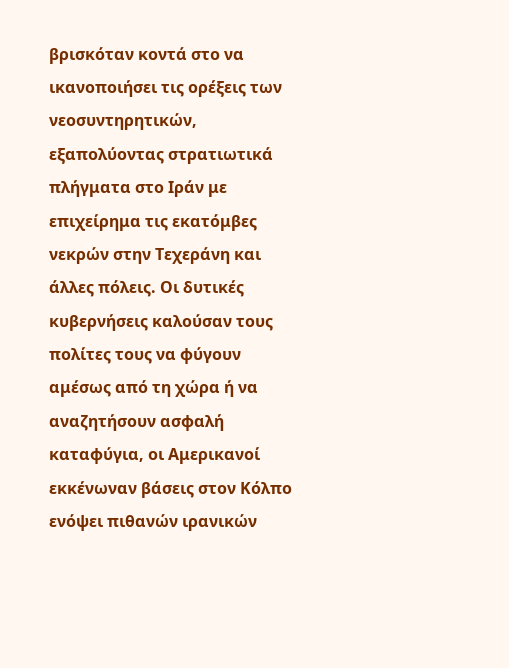βρισκόταν κοντά στο να ικανοποιήσει τις ορέξεις των νεοσυντηρητικών, εξαπολύοντας στρατιωτικά πλήγματα στο Ιράν με επιχείρημα τις εκατόμβες νεκρών στην Τεχεράνη και άλλες πόλεις. Οι δυτικές κυβερνήσεις καλούσαν τους πολίτες τους να φύγουν αμέσως από τη χώρα ή να αναζητήσουν ασφαλή καταφύγια, οι Αμερικανοί εκκένωναν βάσεις στον Κόλπο ενόψει πιθανών ιρανικών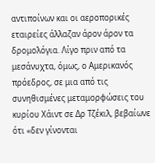αντιποίνων και οι αεροπορικές εταιρείες άλλαζαν άρον άρον τα δρομολόγια. Λίγο πριν από τα μεσάνυχτα, όμως, ο Αμερικανός πρόεδρος, σε μια από τις συνηθισμένες μεταμορφώσεις του κυρίου Χάιντ σε Δρ Τζέκιλ, βεβαίωνε ότι «δεν γίνονται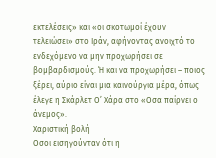εκτελέσεις» και «οι σκοτωμοί έχουν τελειώσει» στο Ιράν, αφήνοντας ανοιχτό το ενδεχόμενο να μην προχωρήσει σε βομβαρδισμούς. Ή και να προχωρήσει – ποιος ξέρει, αύριο είναι μια καινούργια μέρα, όπως έλεγε η Σκάρλετ Ο’ Χάρα στο «Οσα παίρνει ο άνεμος».
Χαριστική βολή
Οσοι εισηγούνταν ότι η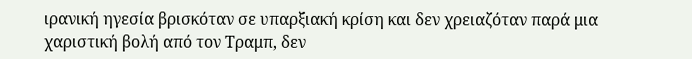ιρανική ηγεσία βρισκόταν σε υπαρξιακή κρίση και δεν χρειαζόταν παρά μια χαριστική βολή από τον Τραμπ, δεν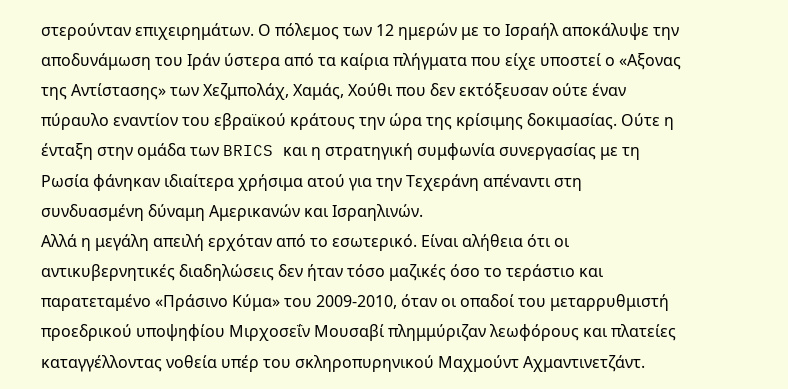στερούνταν επιχειρημάτων. Ο πόλεμος των 12 ημερών με το Ισραήλ αποκάλυψε την αποδυνάμωση του Ιράν ύστερα από τα καίρια πλήγματα που είχε υποστεί ο «Αξονας της Αντίστασης» των Χεζμπολάχ, Χαμάς, Χούθι που δεν εκτόξευσαν ούτε έναν πύραυλο εναντίον του εβραϊκού κράτους την ώρα της κρίσιμης δοκιμασίας. Ούτε η ένταξη στην ομάδα των BRICS και η στρατηγική συμφωνία συνεργασίας με τη Ρωσία φάνηκαν ιδιαίτερα χρήσιμα ατού για την Τεχεράνη απέναντι στη συνδυασμένη δύναμη Αμερικανών και Ισραηλινών.
Αλλά η μεγάλη απειλή ερχόταν από το εσωτερικό. Είναι αλήθεια ότι οι αντικυβερνητικές διαδηλώσεις δεν ήταν τόσο μαζικές όσο το τεράστιο και παρατεταμένο «Πράσινο Κύμα» του 2009-2010, όταν οι οπαδοί του μεταρρυθμιστή προεδρικού υποψηφίου Μιρχοσεΐν Μουσαβί πλημμύριζαν λεωφόρους και πλατείες καταγγέλλοντας νοθεία υπέρ του σκληροπυρηνικού Μαχμούντ Αχμαντινετζάντ.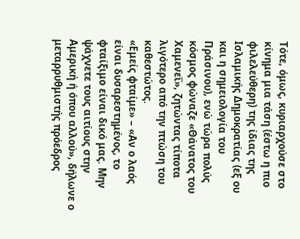Τότε, όμως, κυριαρχούσε στο κίνημα μια τάση (έστω η πιο φιλελεύθερη) της ίδιας της Ισλαμικής Δημοκρατίας (εξ ου και η σημειολογία του Πράσινου), ενώ τώρα πολύς κόσμος φώναζε «Θάνατος του Χαμενεΐ», ζητώντας τίποτα λιγότερο από την πτώση του καθεστώτος.
«Εμείς φταίμε» – «Αν ο λαός είναι δυσαρεστημένος, το φταίξιμο είναι δικό μας. Μην ψάχνετε τους αιτίους στην Αμερική ή όπου αλλού», δήλωνε ο μεταρρυθμιστής πρόεδρος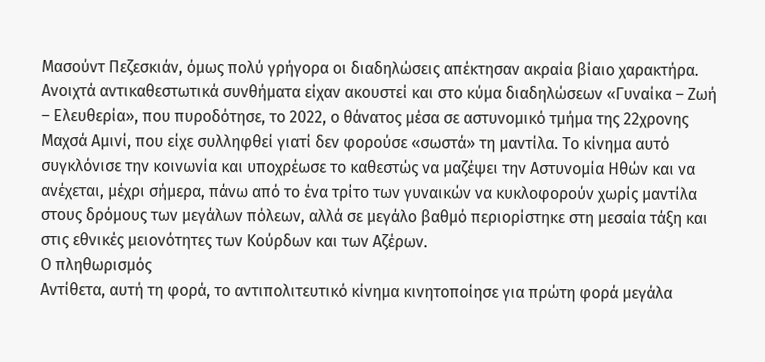Μασούντ Πεζεσκιάν, όμως πολύ γρήγορα οι διαδηλώσεις απέκτησαν ακραία βίαιο χαρακτήρα.
Ανοιχτά αντικαθεστωτικά συνθήματα είχαν ακουστεί και στο κύμα διαδηλώσεων «Γυναίκα – Ζωή – Ελευθερία», που πυροδότησε, το 2022, ο θάνατος μέσα σε αστυνομικό τμήμα της 22χρονης Μαχσά Αμινί, που είχε συλληφθεί γιατί δεν φορούσε «σωστά» τη μαντίλα. Το κίνημα αυτό συγκλόνισε την κοινωνία και υποχρέωσε το καθεστώς να μαζέψει την Αστυνομία Ηθών και να ανέχεται, μέχρι σήμερα, πάνω από το ένα τρίτο των γυναικών να κυκλοφορούν χωρίς μαντίλα στους δρόμους των μεγάλων πόλεων, αλλά σε μεγάλο βαθμό περιορίστηκε στη μεσαία τάξη και στις εθνικές μειονότητες των Κούρδων και των Αζέρων.
Ο πληθωρισμός
Αντίθετα, αυτή τη φορά, το αντιπολιτευτικό κίνημα κινητοποίησε για πρώτη φορά μεγάλα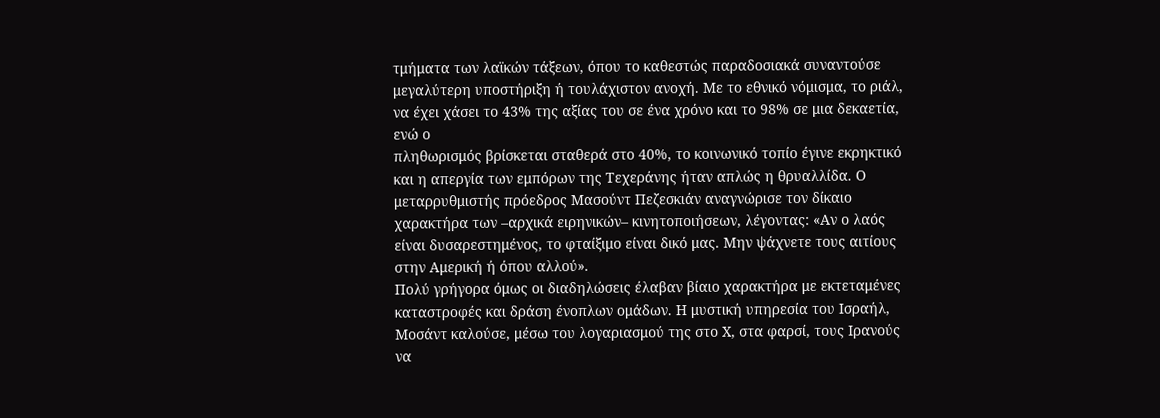τμήματα των λαϊκών τάξεων, όπου το καθεστώς παραδοσιακά συναντούσε μεγαλύτερη υποστήριξη ή τουλάχιστον ανοχή. Με το εθνικό νόμισμα, το ριάλ, να έχει χάσει το 43% της αξίας του σε ένα χρόνο και το 98% σε μια δεκαετία, ενώ ο
πληθωρισμός βρίσκεται σταθερά στο 40%, το κοινωνικό τοπίο έγινε εκρηκτικό και η απεργία των εμπόρων της Τεχεράνης ήταν απλώς η θρυαλλίδα. Ο μεταρρυθμιστής πρόεδρος Μασούντ Πεζεσκιάν αναγνώρισε τον δίκαιο χαρακτήρα των –αρχικά ειρηνικών– κινητοποιήσεων, λέγοντας: «Αν ο λαός είναι δυσαρεστημένος, το φταίξιμο είναι δικό μας. Μην ψάχνετε τους αιτίους στην Αμερική ή όπου αλλού».
Πολύ γρήγορα όμως οι διαδηλώσεις έλαβαν βίαιο χαρακτήρα με εκτεταμένες καταστροφές και δράση ένοπλων ομάδων. Η μυστική υπηρεσία του Ισραήλ, Moσάντ καλούσε, μέσω του λογαριασμού της στο Χ, στα φαρσί, τους Ιρανούς να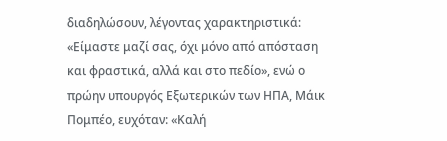διαδηλώσουν, λέγοντας χαρακτηριστικά: «Είμαστε μαζί σας, όχι μόνο από απόσταση και φραστικά, αλλά και στο πεδίο», ενώ ο πρώην υπουργός Εξωτερικών των ΗΠΑ, Μάικ Πομπέο, ευχόταν: «Καλή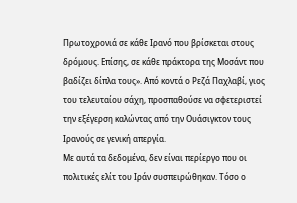Πρωτοχρονιά σε κάθε Ιρανό που βρίσκεται στους δρόμους. Επίσης, σε κάθε πράκτορα της Moσάντ που βαδίζει δίπλα τους». Από κοντά ο Ρεζά Παχλαβί, γιος του τελευταίου σάχη, προσπαθούσε να σφετεριστεί την εξέγερση καλώντας από την Ουάσιγκτον τους Ιρανούς σε γενική απεργία.
Με αυτά τα δεδομένα, δεν είναι περίεργο που οι πολιτικές ελίτ του Ιράν συσπειρώθηκαν. Τόσο ο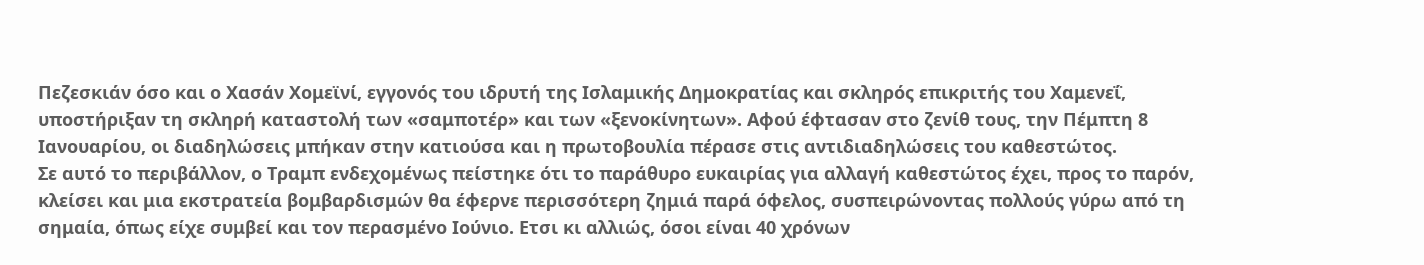Πεζεσκιάν όσο και ο Χασάν Χομεϊνί, εγγονός του ιδρυτή της Ισλαμικής Δημοκρατίας και σκληρός επικριτής του Χαμενεΐ, υποστήριξαν τη σκληρή καταστολή των «σαμποτέρ» και των «ξενοκίνητων». Αφού έφτασαν στο ζενίθ τους, την Πέμπτη 8 Ιανουαρίου, οι διαδηλώσεις μπήκαν στην κατιούσα και η πρωτοβουλία πέρασε στις αντιδιαδηλώσεις του καθεστώτος.
Σε αυτό το περιβάλλον, ο Τραμπ ενδεχομένως πείστηκε ότι το παράθυρο ευκαιρίας για αλλαγή καθεστώτος έχει, προς το παρόν, κλείσει και μια εκστρατεία βομβαρδισμών θα έφερνε περισσότερη ζημιά παρά όφελος, συσπειρώνοντας πολλούς γύρω από τη σημαία, όπως είχε συμβεί και τον περασμένο Ιούνιο. Ετσι κι αλλιώς, όσοι είναι 40 χρόνων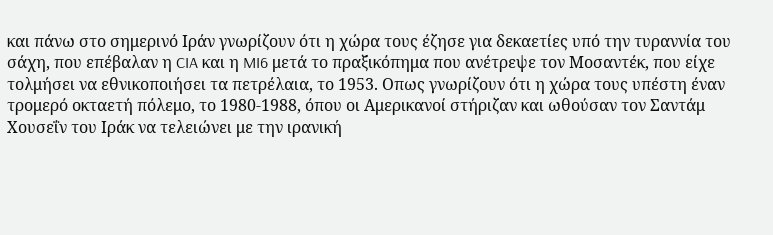και πάνω στο σημερινό Ιράν γνωρίζουν ότι η χώρα τους έζησε για δεκαετίες υπό την τυραννία του σάχη, που επέβαλαν η CIA και η MI6 μετά το πραξικόπημα που ανέτρεψε τον Μοσαντέκ, που είχε τολμήσει να εθνικοποιήσει τα πετρέλαια, το 1953. Οπως γνωρίζουν ότι η χώρα τους υπέστη έναν τρομερό οκταετή πόλεμο, το 1980-1988, όπου οι Αμερικανοί στήριζαν και ωθούσαν τον Σαντάμ Χουσεΐν του Ιράκ να τελειώνει με την ιρανική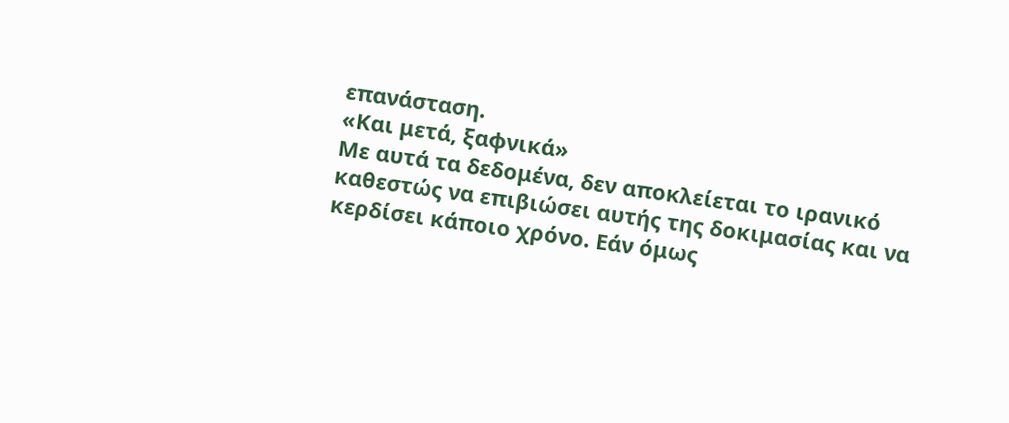επανάσταση.
«Και μετά, ξαφνικά»
Με αυτά τα δεδομένα, δεν αποκλείεται το ιρανικό καθεστώς να επιβιώσει αυτής της δοκιμασίας και να κερδίσει κάποιο χρόνο. Εάν όμως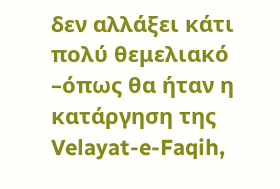δεν αλλάξει κάτι πολύ θεμελιακό –όπως θα ήταν η κατάργηση της Velayat-e-Faqih,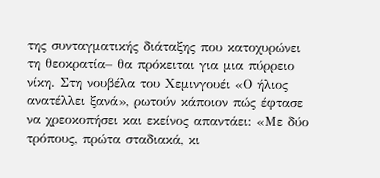της συνταγματικής διάταξης που κατοχυρώνει τη θεοκρατία– θα πρόκειται για μια πύρρειο νίκη. Στη νουβέλα του Χεμινγουέι «Ο ήλιος ανατέλλει ξανά», ρωτούν κάποιον πώς έφτασε να χρεοκοπήσει και εκείνος απαντάει: «Με δύο τρόπους, πρώτα σταδιακά, κι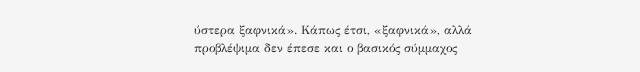ύστερα ξαφνικά». Κάπως έτσι, «ξαφνικά», αλλά προβλέψιμα δεν έπεσε και ο βασικός σύμμαχος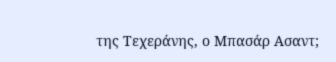της Τεχεράνης, ο Μπασάρ Ασαντ;